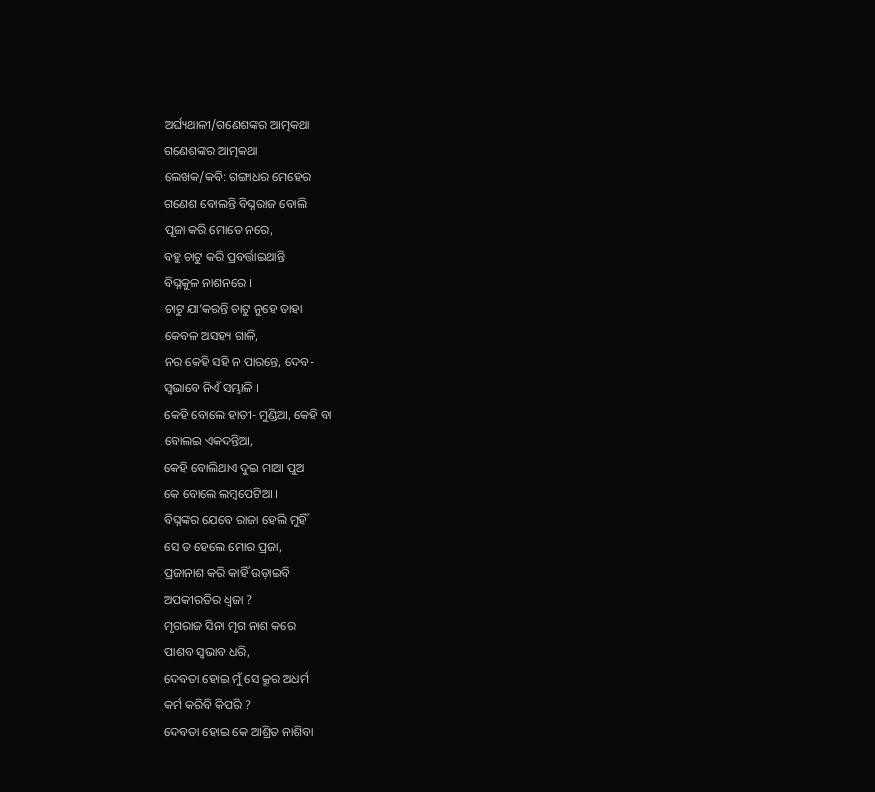ଅର୍ଘ୍ୟଥାଳୀ/ଗଣେଶଙ୍କର ଆତ୍ମକଥା
ଗଣେଶଙ୍କର ଆତ୍ମକଥା
ଲେଖକ/କବି: ଗଙ୍ଗାଧର ମେହେର
ଗଣେଶ ବୋଲନ୍ତି ବିଘ୍ନରାଜ ବୋଲି
ପୂଜା କରି ମୋତେ ନରେ,
ବହୁ ଚାଟୁ କରି ପ୍ରବର୍ତ୍ତାଇଥାନ୍ତି
ବିଘ୍ନକୁଳ ନାଶନରେ ।
ଚାଟୁ ଯା’କରନ୍ତି ଚାଟୁ ନୁହେ ତାହା
କେବଳ ଅସହ୍ୟ ଗାଳି,
ନର କେହି ସହି ନ ପାରନ୍ତେ, ଦେବ-
ସ୍ୱଭାବେ ନିଏଁ ସମ୍ଭାଳି ।
କେହି ବୋଲେ ହାତୀ- ମୁଣ୍ଡିଆ, କେହି ବା
ବୋଲଇ ଏକଦନ୍ତିଆ,
କେହି ବୋଲିଥାଏ ଦୁଇ ମାଆ ପୁଅ
କେ ବୋଲେ ଲମ୍ବପେଟିଆ ।
ବିଘ୍ନଙ୍କର ଯେବେ ରାଜା ହେଲି ମୁହିଁ
ସେ ତ ହେଲେ ମୋର ପ୍ରଜା,
ପ୍ରଜାନାଶ କରି କାହିଁ ଉଡ଼ାଇବି
ଅପକୀରତିର ଧ୍ୱଜା ?
ମୃଗରାଜ ସିନା ମୃଗ ନାଶ କରେ
ପାଶବ ସ୍ୱଭାବ ଧରି,
ଦେବତା ହୋଇ ମୁଁ ସେ କ୍ରୂର ଅଧର୍ମ
କର୍ମ କରିବି କିପରି ?
ଦେବତା ହୋଇ କେ ଆଶ୍ରିତ ନାଶିବା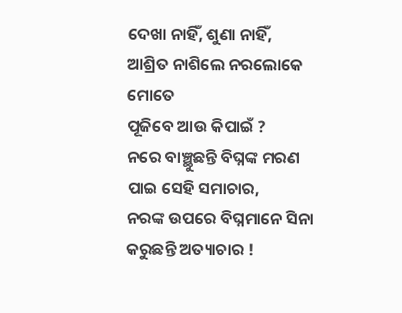ଦେଖା ନାହିଁ, ଶୁଣା ନାହିଁ,
ଆଶ୍ରିତ ନାଶିଲେ ନରଲୋକେ ମୋତେ
ପୂଜିବେ ଆଉ କିପାଇଁ ?
ନରେ ବାଞ୍ଛୁଛନ୍ତି ବିଘ୍ନଙ୍କ ମରଣ
ପାଇ ସେହି ସମାଚାର,
ନରଙ୍କ ଉପରେ ବିଘ୍ନମାନେ ସିନା
କରୁଛନ୍ତି ଅତ୍ୟାଚାର !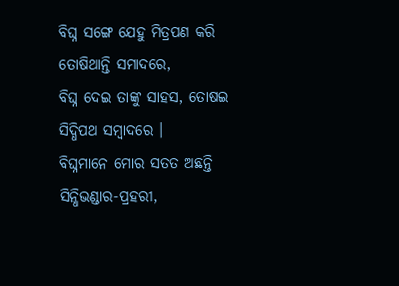ବିଘ୍ନ ସଙ୍ଗେ ଯେହୁ ମିତ୍ରପଣ କରି
ତୋଷିଥାନ୍ତି ସମାଦରେ,
ବିଘ୍ନ ଦେଇ ତାଙ୍କୁ ସାହସ, ତୋଷଇ
ସିଦ୍ଧିପଥ ସମ୍ବାଦରେ ।
ବିଘ୍ନମାନେ ମୋର ସତତ ଅଛନ୍ତି
ସିନ୍ଧିଭଣ୍ଡାର-ପ୍ରହରୀ,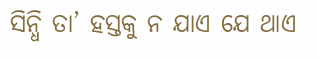ସିନ୍ଧି ତା’ ହସ୍ତକୁ ନ ଯାଏ ଯେ ଥାଏ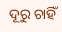ଦୂରୁ ଚାହିଁ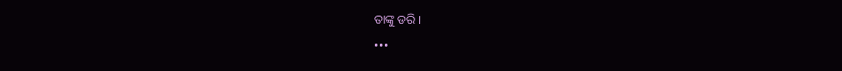ତାଙ୍କୁ ଡରି ।
•••